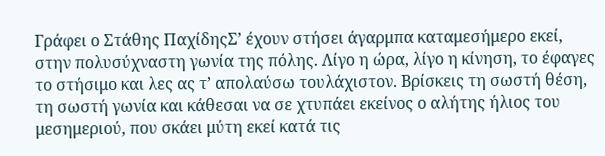Γράφει ο Στάθης ΠαχίδηςΣ’ έχουν στήσει άγαρμπα καταμεσήμερο εκεί, στην πολυσύχναστη γωνία της πόλης. Λίγο η ώρα, λίγο η κίνηση, το έφαγες το στήσιμο και λες ας τ’ απολαύσω τουλάχιστον. Βρίσκεις τη σωστή θέση, τη σωστή γωνία και κάθεσαι να σε χτυπάει εκείνος ο αλήτης ήλιος του μεσημεριού, που σκάει μύτη εκεί κατά τις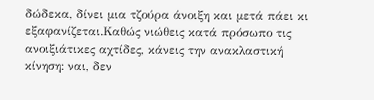δώδεκα, δίνει μια τζούρα άνοιξη και μετά πάει κι εξαφανίζεται.Καθώς νιώθεις κατά πρόσωπο τις ανοιξιάτικες αχτίδες, κάνεις την ανακλαστική κίνηση: ναι, δεν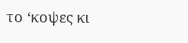το ‘κοψες κι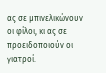ας σε μπινελικώνουν οι φίλοι, κι ας σε προειδοποιούν οι γιατροί.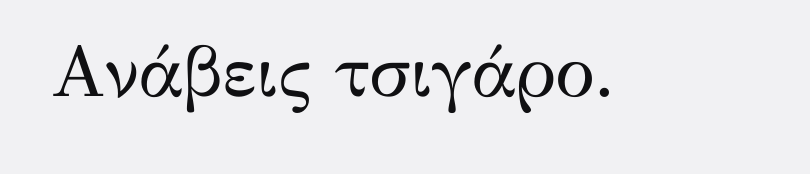Ανάβεις τσιγάρο.